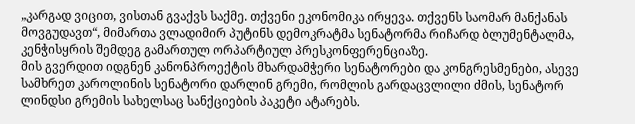„კარგად ვიცით, ვისთან გვაქვს საქმე. თქვენი ეკონომიკა ირყევა. თქვენს საომარ მანქანას მოვგუდავთ“, მიმართა ვლადიმირ პუტინს დემოკრატმა სენატორმა რიჩარდ ბლუმენტალმა, კენჭისყრის შემდეგ გამართულ ორპარტიულ პრესკონფერენციაზე.
მის გვერდით იდგნენ კანონპროექტის მხარდამჭერი სენატორები და კონგრესმენები, ასევე სამხრეთ კაროლინის სენატორი დარლინ გრემი, რომლის გარდაცვლილი ძმის, სენატორ ლინდსი გრემის სახელსაც სანქციების პაკეტი ატარებს.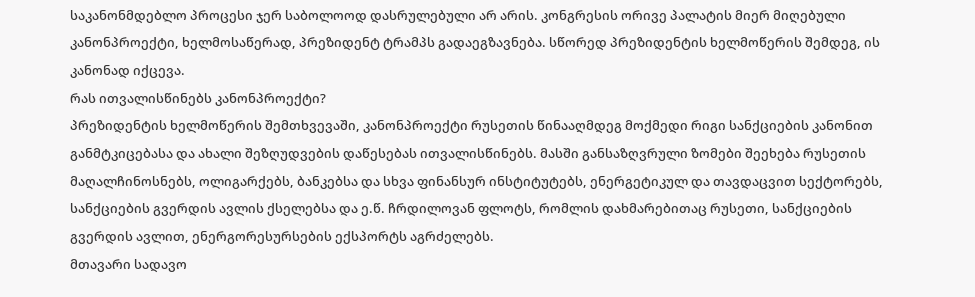საკანონმდებლო პროცესი ჯერ საბოლოოდ დასრულებული არ არის. კონგრესის ორივე პალატის მიერ მიღებული კანონპროექტი, ხელმოსაწერად, პრეზიდენტ ტრამპს გადაეგზავნება. სწორედ პრეზიდენტის ხელმოწერის შემდეგ, ის კანონად იქცევა.
რას ითვალისწინებს კანონპროექტი?
პრეზიდენტის ხელმოწერის შემთხვევაში, კანონპროექტი რუსეთის წინააღმდეგ მოქმედი რიგი სანქციების კანონით განმტკიცებასა და ახალი შეზღუდვების დაწესებას ითვალისწინებს. მასში განსაზღვრული ზომები შეეხება რუსეთის მაღალჩინოსნებს, ოლიგარქებს, ბანკებსა და სხვა ფინანსურ ინსტიტუტებს, ენერგეტიკულ და თავდაცვით სექტორებს, სანქციების გვერდის ავლის ქსელებსა და ე.წ. ჩრდილოვან ფლოტს, რომლის დახმარებითაც რუსეთი, სანქციების გვერდის ავლით, ენერგორესურსების ექსპორტს აგრძელებს.
მთავარი სადავო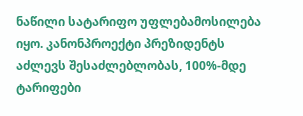ნაწილი სატარიფო უფლებამოსილება იყო. კანონპროექტი პრეზიდენტს აძლევს შესაძლებლობას, 100%-მდე ტარიფები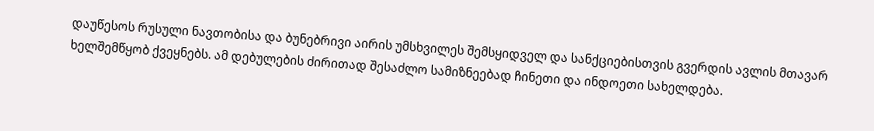დაუწესოს რუსული ნავთობისა და ბუნებრივი აირის უმსხვილეს შემსყიდველ და სანქციებისთვის გვერდის ავლის მთავარ ხელშემწყობ ქვეყნებს. ამ დებულების ძირითად შესაძლო სამიზნეებად ჩინეთი და ინდოეთი სახელდება.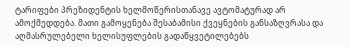ტარიფები პრეზიდენტის ხელმოწერისთანავე ავტომატურად არ ამოქმედდება. მათი გამოყენება შესაბამისი ქვეყნების განსაზღვრასა და აღმასრულებელი ხელისუფლების გადაწყვეტილებებს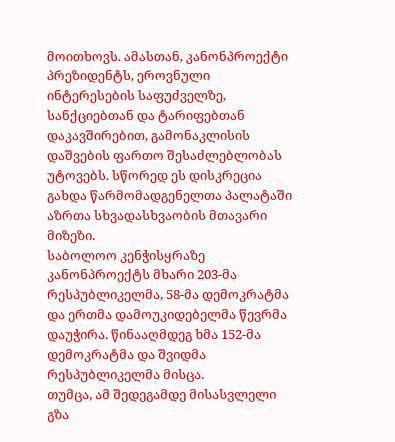მოითხოვს. ამასთან, კანონპროექტი პრეზიდენტს, ეროვნული ინტერესების საფუძველზე, სანქციებთან და ტარიფებთან დაკავშირებით, გამონაკლისის დაშვების ფართო შესაძლებლობას უტოვებს. სწორედ ეს დისკრეცია გახდა წარმომადგენელთა პალატაში აზრთა სხვადასხვაობის მთავარი მიზეზი.
საბოლოო კენჭისყრაზე კანონპროექტს მხარი 203-მა რესპუბლიკელმა, 58-მა დემოკრატმა და ერთმა დამოუკიდებელმა წევრმა დაუჭირა. წინააღმდეგ ხმა 152-მა დემოკრატმა და შვიდმა რესპუბლიკელმა მისცა.
თუმცა, ამ შედეგამდე მისასვლელი გზა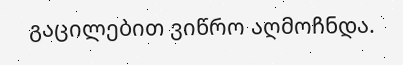გაცილებით ვიწრო აღმოჩნდა.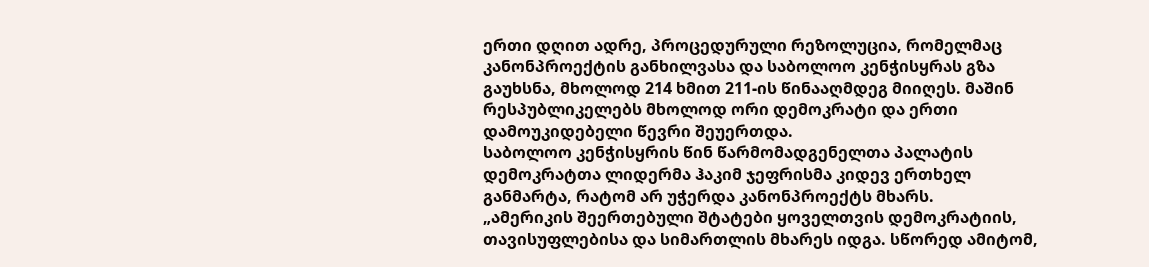ერთი დღით ადრე, პროცედურული რეზოლუცია, რომელმაც კანონპროექტის განხილვასა და საბოლოო კენჭისყრას გზა გაუხსნა, მხოლოდ 214 ხმით 211-ის წინააღმდეგ მიიღეს. მაშინ რესპუბლიკელებს მხოლოდ ორი დემოკრატი და ერთი დამოუკიდებელი წევრი შეუერთდა.
საბოლოო კენჭისყრის წინ წარმომადგენელთა პალატის დემოკრატთა ლიდერმა ჰაკიმ ჯეფრისმა კიდევ ერთხელ განმარტა, რატომ არ უჭერდა კანონპროექტს მხარს.
„ამერიკის შეერთებული შტატები ყოველთვის დემოკრატიის, თავისუფლებისა და სიმართლის მხარეს იდგა. სწორედ ამიტომ,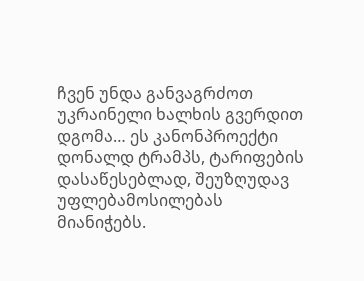ჩვენ უნდა განვაგრძოთ უკრაინელი ხალხის გვერდით დგომა… ეს კანონპროექტი დონალდ ტრამპს, ტარიფების დასაწესებლად, შეუზღუდავ უფლებამოსილებას მიანიჭებს.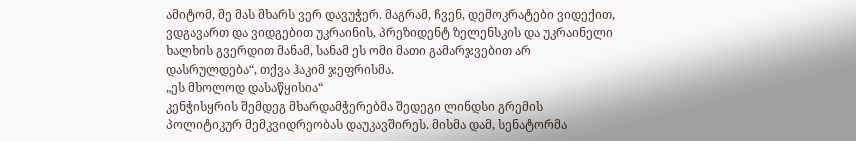ამიტომ, მე მას მხარს ვერ დავუჭერ. მაგრამ, ჩვენ, დემოკრატები ვიდექით, ვდგავართ და ვიდგებით უკრაინის, პრეზიდენტ ზელენსკის და უკრაინელი ხალხის გვერდით მანამ, სანამ ეს ომი მათი გამარჯვებით არ დასრულდება“, თქვა ჰაკიმ ჯეფრისმა.
„ეს მხოლოდ დასაწყისია“
კენჭისყრის შემდეგ მხარდამჭერებმა შედეგი ლინდსი გრემის პოლიტიკურ მემკვიდრეობას დაუკავშირეს. მისმა დამ, სენატორმა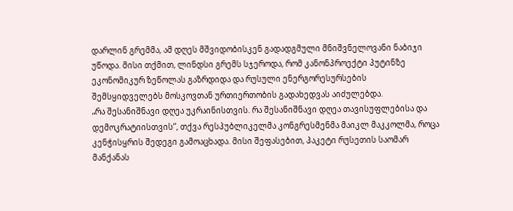დარლინ გრემმა, ამ დღეს მშვიდობისკენ გადადგმული მნიშვნელოვანი ნაბიჯი უწოდა. მისი თქმით, ლინდსი გრემს სჯეროდა, რომ კანონპროექტი პუტინზე ეკონომიკურ ზეწოლას გაზრდიდა და რუსული ენერგორესურსების შემსყიდველებს მოსკოვთან ურთიერთობის გადახედვას აიძულებდა.
„რა შესანიშნავი დღეა უკრაინისთვის. რა შესანიშნავი დღეა თავისუფლებისა და დემოკრატიისთვის“, თქვა რესპუბლიკელმა კონგრესმენმა მაიკლ მაკკოლმა, როცა კენჭისყრის შედეგი გამოაცხადა. მისი შეფასებით, პაკეტი რუსეთის საომარ მანქანას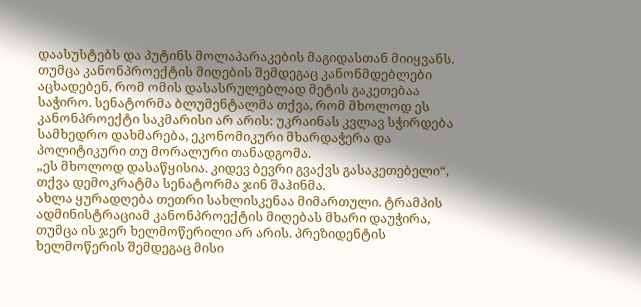დაასუსტებს და პუტინს მოლაპარაკების მაგიდასთან მიიყვანს.
თუმცა კანონპროექტის მიღების შემდეგაც კანონმდებლები აცხადებენ, რომ ომის დასასრულებლად მეტის გაკეთებაა საჭირო. სენატორმა ბლუმენტალმა თქვა, რომ მხოლოდ ეს კანონპროექტი საკმარისი არ არის: უკრაინას კვლავ სჭირდება სამხედრო დახმარება, ეკონომიკური მხარდაჭერა და პოლიტიკური თუ მორალური თანადგომა.
„ეს მხოლოდ დასაწყისია. კიდევ ბევრი გვაქვს გასაკეთებელი“, თქვა დემოკრატმა სენატორმა ჯინ შაჰინმა.
ახლა ყურადღება თეთრი სახლისკენაა მიმართული. ტრამპის ადმინისტრაციამ კანონპროექტის მიღებას მხარი დაუჭირა, თუმცა ის ჯერ ხელმოწერილი არ არის. პრეზიდენტის ხელმოწერის შემდეგაც მისი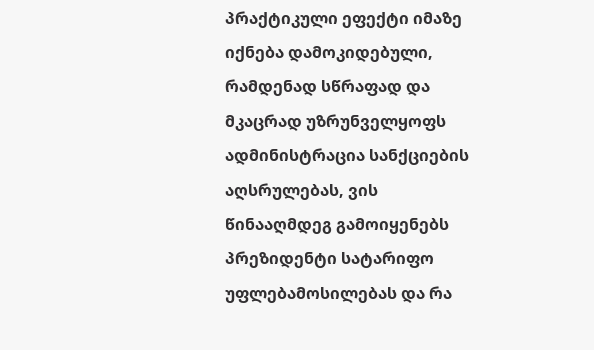პრაქტიკული ეფექტი იმაზე იქნება დამოკიდებული, რამდენად სწრაფად და მკაცრად უზრუნველყოფს ადმინისტრაცია სანქციების აღსრულებას, ვის წინააღმდეგ გამოიყენებს პრეზიდენტი სატარიფო უფლებამოსილებას და რა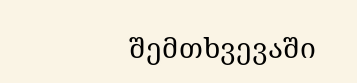შემთხვევაში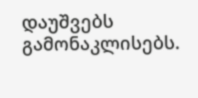დაუშვებს გამონაკლისებს.